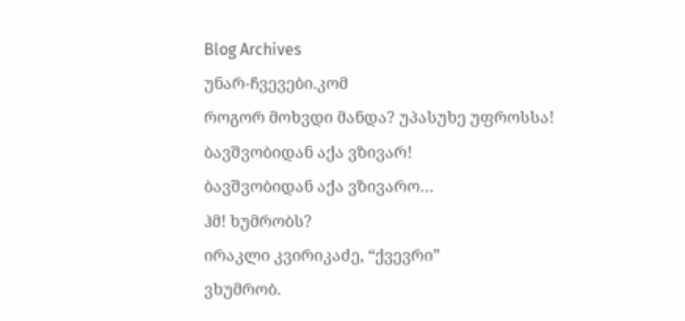Blog Archives
უნარ-ჩვევები.კომ
როგორ მოხვდი მანდა? უპასუხე უფროსსა!
ბავშვობიდან აქა ვზივარ!
ბავშვობიდან აქა ვზივარო…
ჰმ! ხუმრობს?
ირაკლი კვირიკაძე, “ქვევრი”
ვხუმრობ.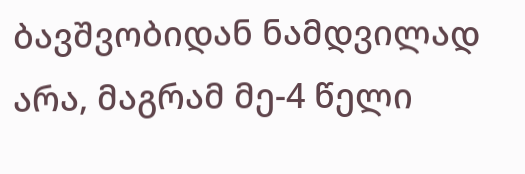ბავშვობიდან ნამდვილად არა, მაგრამ მე-4 წელი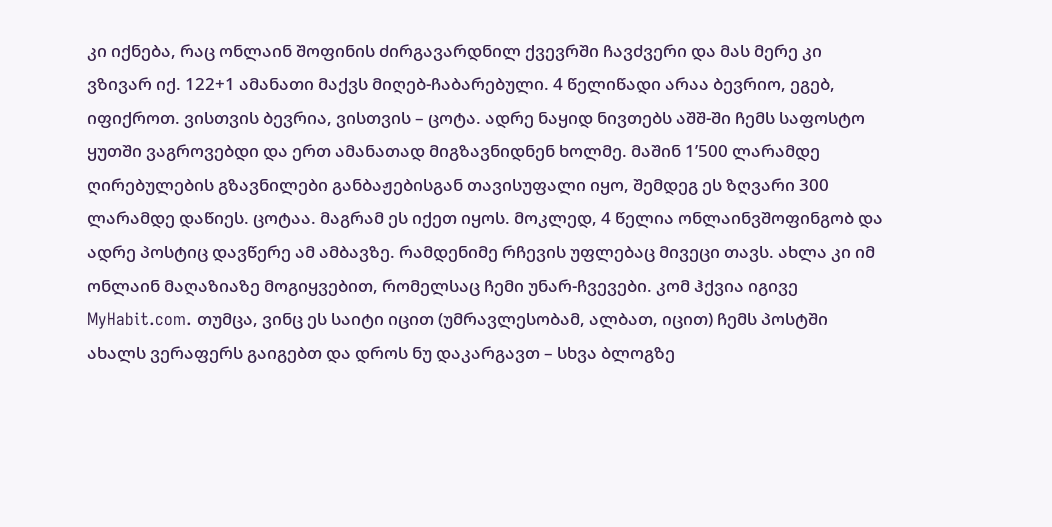კი იქნება, რაც ონლაინ შოფინის ძირგავარდნილ ქვევრში ჩავძვერი და მას მერე კი ვზივარ იქ. 122+1 ამანათი მაქვს მიღებ-ჩაბარებული. 4 წელიწადი არაა ბევრიო, ეგებ, იფიქროთ. ვისთვის ბევრია, ვისთვის – ცოტა. ადრე ნაყიდ ნივთებს აშშ-ში ჩემს საფოსტო ყუთში ვაგროვებდი და ერთ ამანათად მიგზავნიდნენ ხოლმე. მაშინ 1’500 ლარამდე ღირებულების გზავნილები განბაჟებისგან თავისუფალი იყო, შემდეგ ეს ზღვარი 300 ლარამდე დაწიეს. ცოტაა. მაგრამ ეს იქეთ იყოს. მოკლედ, 4 წელია ონლაინვშოფინგობ და ადრე პოსტიც დავწერე ამ ამბავზე. რამდენიმე რჩევის უფლებაც მივეცი თავს. ახლა კი იმ ონლაინ მაღაზიაზე მოგიყვებით, რომელსაც ჩემი უნარ-ჩვევები. კომ ჰქვია იგივე MyHabit.com. თუმცა, ვინც ეს საიტი იცით (უმრავლესობამ, ალბათ, იცით) ჩემს პოსტში ახალს ვერაფერს გაიგებთ და დროს ნუ დაკარგავთ – სხვა ბლოგზე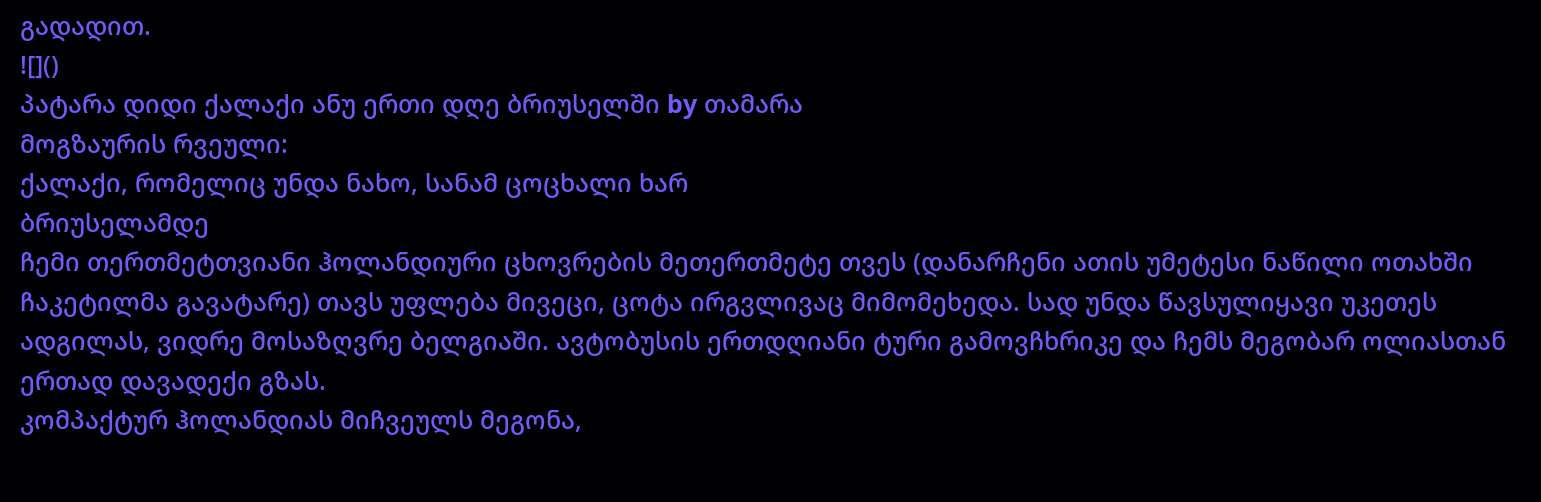გადადით.
![]()
პატარა დიდი ქალაქი ანუ ერთი დღე ბრიუსელში by თამარა
მოგზაურის რვეული:
ქალაქი, რომელიც უნდა ნახო, სანამ ცოცხალი ხარ
ბრიუსელამდე
ჩემი თერთმეტთვიანი ჰოლანდიური ცხოვრების მეთერთმეტე თვეს (დანარჩენი ათის უმეტესი ნაწილი ოთახში ჩაკეტილმა გავატარე) თავს უფლება მივეცი, ცოტა ირგვლივაც მიმომეხედა. სად უნდა წავსულიყავი უკეთეს ადგილას, ვიდრე მოსაზღვრე ბელგიაში. ავტობუსის ერთდღიანი ტური გამოვჩხრიკე და ჩემს მეგობარ ოლიასთან ერთად დავადექი გზას.
კომპაქტურ ჰოლანდიას მიჩვეულს მეგონა,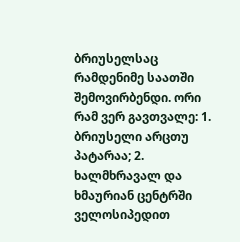ბრიუსელსაც რამდენიმე საათში შემოვირბენდი. ორი რამ ვერ გავთვალე: 1. ბრიუსელი არცთუ პატარაა; 2. ხალმხრავალ და ხმაურიან ცენტრში ველოსიპედით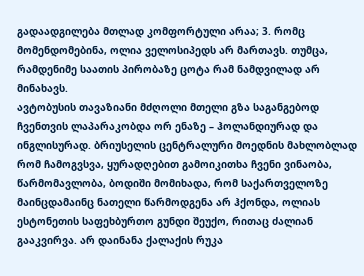გადაადგილება მთლად კომფორტული არაა; 3. რომც მომენდომებინა, ოლია ველოსიპედს არ მართავს. თუმცა, რამდენიმე საათის პირობაზე ცოტა რამ ნამდვილად არ მინახავს.
ავტობუსის თავაზიანი მძღოლი მთელი გზა საგანგებოდ ჩვენთვის ლაპარაკობდა ორ ენაზე – ჰოლანდიურად და ინგლისურად. ბრიუსელის ცენტრალური მოედნის მახლობლად რომ ჩამოგვსვა, ყურადღებით გამოიკითხა ჩვენი ვინაობა, წარმომავლობა, ბოდიში მომიხადა, რომ საქართველოზე მაინცდამაინც ნათელი წარმოდგენა არ ჰქონდა, ოლიას ესტონეთის საფეხბურთო გუნდი შეუქო, რითაც ძალიან გააკვირვა. არ დაინანა ქალაქის რუკა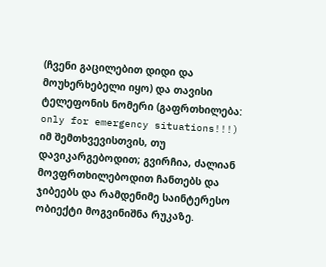(ჩვენი გაცილებით დიდი და მოუხერხებელი იყო) და თავისი ტელეფონის ნომერი (გაფრთხილება: only for emergency situations!!!) იმ შემთხვევისთვის, თუ დავიკარგებოდით; გვირჩია, ძალიან მოვფრთხილებოდით ჩანთებს და ჯიბეებს და რამდენიმე საინტერესო ობიექტი მოგვინიშნა რუკაზე.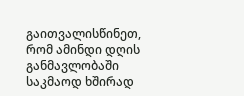გაითვალისწინეთ, რომ ამინდი დღის განმავლობაში საკმაოდ ხშირად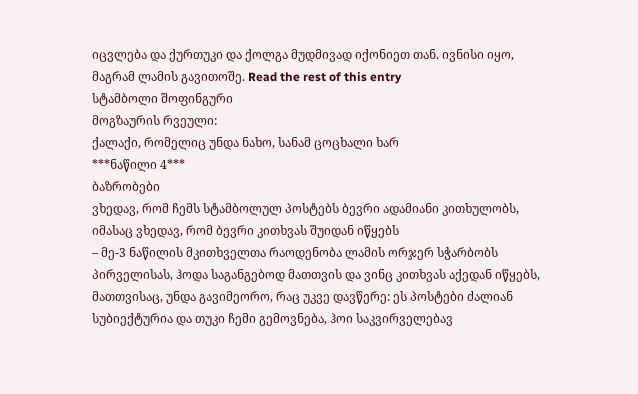იცვლება და ქურთუკი და ქოლგა მუდმივად იქონიეთ თან. ივნისი იყო, მაგრამ ლამის გავითოშე. Read the rest of this entry
სტამბოლი შოფინგური
მოგზაურის რვეული:
ქალაქი, რომელიც უნდა ნახო, სანამ ცოცხალი ხარ
***ნაწილი 4***
ბაზრობები
ვხედავ, რომ ჩემს სტამბოლულ პოსტებს ბევრი ადამიანი კითხულობს, იმასაც ვხედავ, რომ ბევრი კითხვას შუიდან იწყებს
– მე-3 ნაწილის მკითხველთა რაოდენობა ლამის ორჯერ სჭარბობს პირველისას, ჰოდა საგანგებოდ მათთვის და ვინც კითხვას აქედან იწყებს, მათთვისაც, უნდა გავიმეორო, რაც უკვე დავწერე: ეს პოსტები ძალიან სუბიექტურია და თუკი ჩემი გემოვნება, ჰოი საკვირველებავ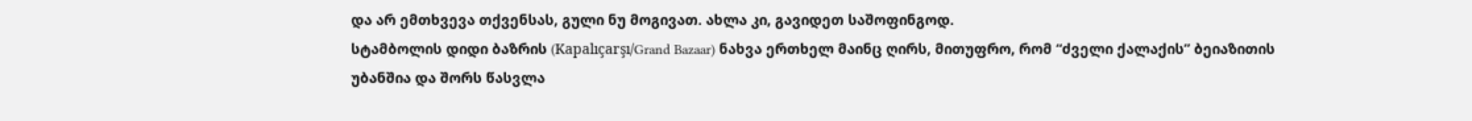და არ ემთხვევა თქვენსას, გული ნუ მოგივათ. ახლა კი, გავიდეთ საშოფინგოდ.
სტამბოლის დიდი ბაზრის (Kapalıçarşı/Grand Bazaar) ნახვა ერთხელ მაინც ღირს, მითუფრო, რომ “ძველი ქალაქის” ბეიაზითის უბანშია და შორს წასვლა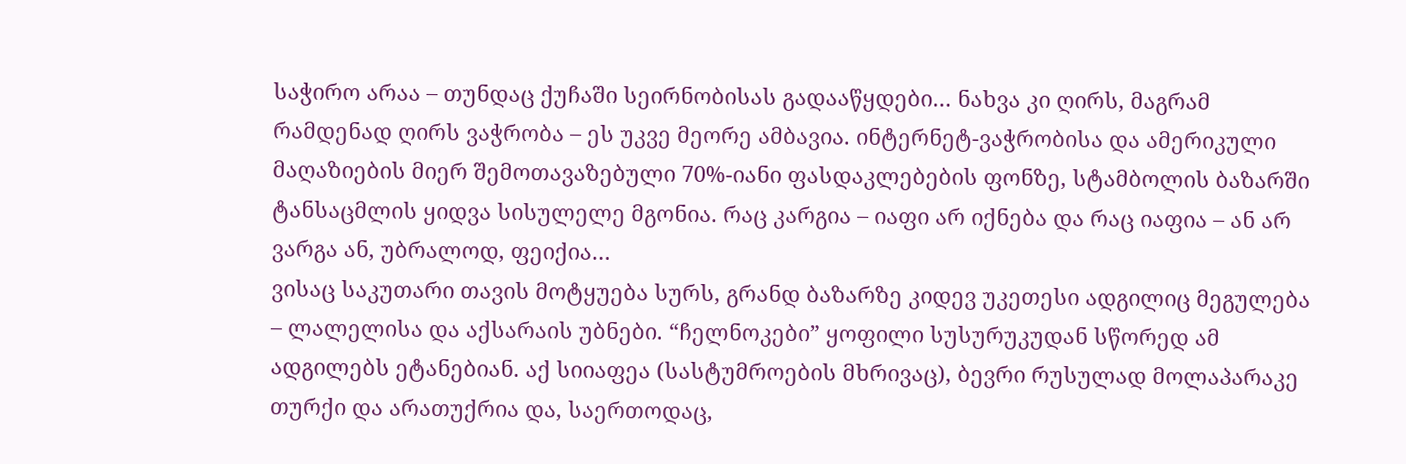საჭირო არაა – თუნდაც ქუჩაში სეირნობისას გადააწყდები… ნახვა კი ღირს, მაგრამ რამდენად ღირს ვაჭრობა – ეს უკვე მეორე ამბავია. ინტერნეტ-ვაჭრობისა და ამერიკული მაღაზიების მიერ შემოთავაზებული 70%-იანი ფასდაკლებების ფონზე, სტამბოლის ბაზარში ტანსაცმლის ყიდვა სისულელე მგონია. რაც კარგია – იაფი არ იქნება და რაც იაფია – ან არ ვარგა ან, უბრალოდ, ფეიქია…
ვისაც საკუთარი თავის მოტყუება სურს, გრანდ ბაზარზე კიდევ უკეთესი ადგილიც მეგულება – ლალელისა და აქსარაის უბნები. “ჩელნოკები” ყოფილი სუსურუკუდან სწორედ ამ ადგილებს ეტანებიან. აქ სიიაფეა (სასტუმროების მხრივაც), ბევრი რუსულად მოლაპარაკე თურქი და არათუქრია და, საერთოდაც,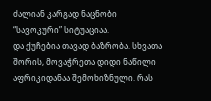ძალიან კარგად ნაცნობი “სავოკური” სიტუაციაა.
და ქუჩებია თავად ბაზრობა. სხვათა შორის, მოვაჭრეთა დიდი ნაწილი აფრიკიდანაა შემოხიზნული. რას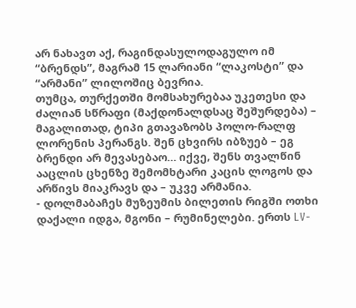არ ნახავთ აქ, რაგინდასულოდაგულო იმ “ბრენდს”, მაგრამ 15 ლარიანი “ლაკოსტი” და “არმანი” ლილოშიც ბევრია.
თუმცა, თურქეთში მომსახურებაა უკეთესი და ძალიან სწრაფი (მაქდონალდსაც შეშურდება) – მაგალითად, ტიპი გთავაზობს პოლო-რალფ ლორენის პერანგს. შენ ცხვირს იბზუებ – ეგ ბრენდი არ მევასებაო… იქვე, შენს თვალწინ ააცლის ცხენზე შემომხტარი კაცის ლოგოს და არწივს მიაკრავს და – უკვე არმანია.
- დოლმაბაჩეს მუზეუმის ბილეთის რიგში ოთხი დაქალი იდგა, მგონი – რუმინელები. ერთს LV-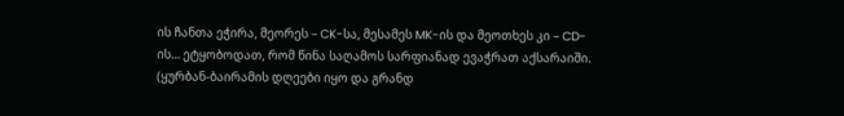ის ჩანთა ეჭირა, მეორეს – CK-სა, მესამეს MK-ის და მეოთხეს კი – CD-ის… ეტყობოდათ, რომ წინა საღამოს სარფიანად ევაჭრათ აქსარაიში.
(ყურბან-ბაირამის დღეები იყო და გრანდ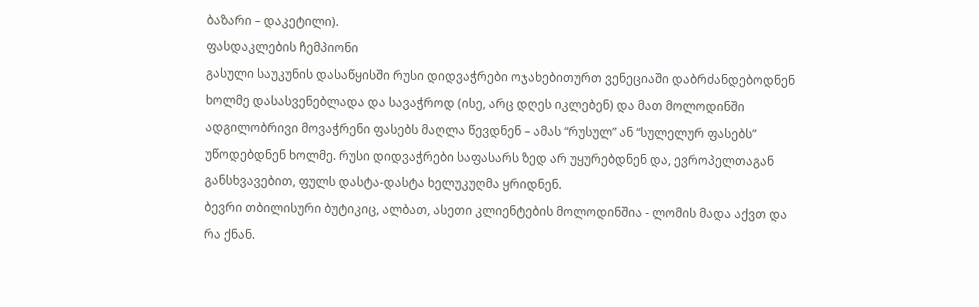ბაზარი – დაკეტილი).
ფასდაკლების ჩემპიონი
გასული საუკუნის დასაწყისში რუსი დიდვაჭრები ოჯახებითურთ ვენეციაში დაბრძანდებოდნენ ხოლმე დასასვენებლადა და სავაჭროდ (ისე, არც დღეს იკლებენ) და მათ მოლოდინში ადგილობრივი მოვაჭრენი ფასებს მაღლა წევდნენ – ამას “რუსულ” ან “სულელურ ფასებს” უწოდებდნენ ხოლმე. რუსი დიდვაჭრები საფასარს ზედ არ უყურებდნენ და, ევროპელთაგან განსხვავებით, ფულს დასტა-დასტა ხელუკუღმა ყრიდნენ.
ბევრი თბილისური ბუტიკიც, ალბათ, ასეთი კლიენტების მოლოდინშია - ლომის მადა აქვთ და რა ქნან.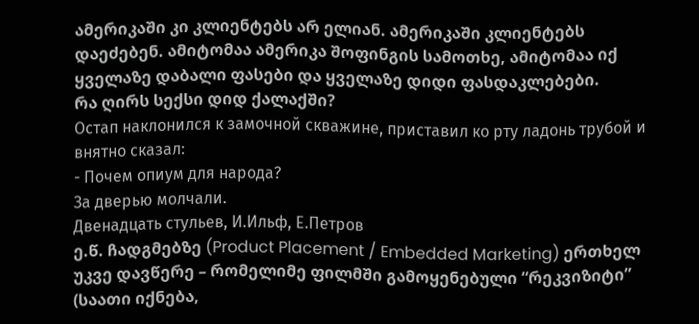ამერიკაში კი კლიენტებს არ ელიან. ამერიკაში კლიენტებს დაეძებენ. ამიტომაა ამერიკა შოფინგის სამოთხე, ამიტომაა იქ ყველაზე დაბალი ფასები და ყველაზე დიდი ფასდაკლებები.
რა ღირს სექსი დიდ ქალაქში?
Остап наклонился к замочной скважине, приставил ко рту ладонь трубой и внятно сказал:
- Почем опиум для народа?
За дверью молчали.
Двенадцать стульев, И.Ильф, Е.Петров
ე.წ. ჩადგმებზე (Product Placement / Embedded Marketing) ერთხელ უკვე დავწერე – რომელიმე ფილმში გამოყენებული “რეკვიზიტი” (საათი იქნება,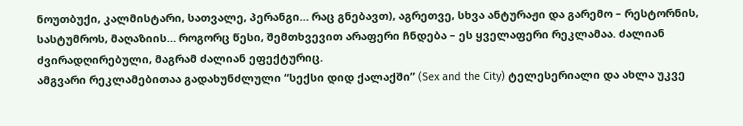ნოუთბუქი, კალმისტარი, სათვალე, პერანგი… რაც გნებავთ), აგრეთვე, სხვა ანტურაჟი და გარემო – რესტორნის, სასტუმროს, მაღაზიის… როგორც წესი, შემთხვევით არაფერი ჩნდება – ეს ყველაფერი რეკლამაა. ძალიან ძვირადღირებული, მაგრამ ძალიან ეფექტურიც.
ამგვარი რეკლამებითაა გადახუნძლული “სექსი დიდ ქალაქში” (Sex and the City) ტელესერიალი და ახლა უკვე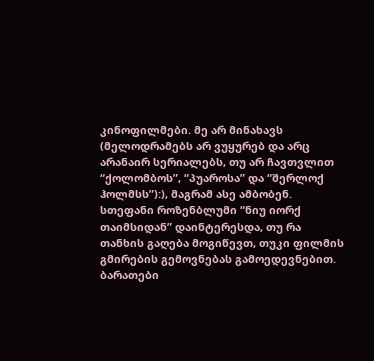კინოფილმები. მე არ მინახავს (მელოდრამებს არ ვუყურებ და არც არანაირ სერიალებს, თუ არ ჩავთვლით “ქოლომბოს”, “პუაროსა” და “შერლოქ ჰოლმსს”):), მაგრამ ასე ამბობენ.
სთეფანი როზენბლუმი “ნიუ იორქ თაიმსიდან” დაინტერესდა, თუ რა თანხის გაღება მოგიწევთ, თუკი ფილმის გმირების გემოვნებას გამოედევნებით.
ბარათები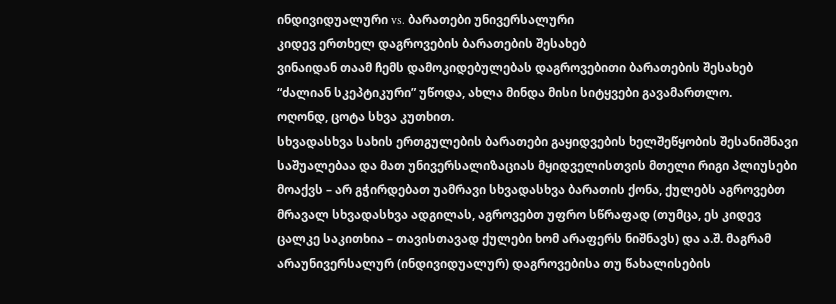ინდივიდუალური vs. ბარათები უნივერსალური
კიდევ ერთხელ დაგროვების ბარათების შესახებ
ვინაიდან თაამ ჩემს დამოკიდებულებას დაგროვებითი ბარათების შესახებ “ძალიან სკეპტიკური” უწოდა, ახლა მინდა მისი სიტყვები გავამართლო.
ოღონდ, ცოტა სხვა კუთხით.
სხვადასხვა სახის ერთგულების ბარათები გაყიდვების ხელშეწყობის შესანიშნავი საშუალებაა და მათ უნივერსალიზაციას მყიდველისთვის მთელი რიგი პლიუსები მოაქვს – არ გჭირდებათ უამრავი სხვადასხვა ბარათის ქონა, ქულებს აგროვებთ მრავალ სხვადასხვა ადგილას, აგროვებთ უფრო სწრაფად (თუმცა, ეს კიდევ ცალკე საკითხია – თავისთავად ქულები ხომ არაფერს ნიშნავს) და ა.შ. მაგრამ არაუნივერსალურ (ინდივიდუალურ) დაგროვებისა თუ წახალისების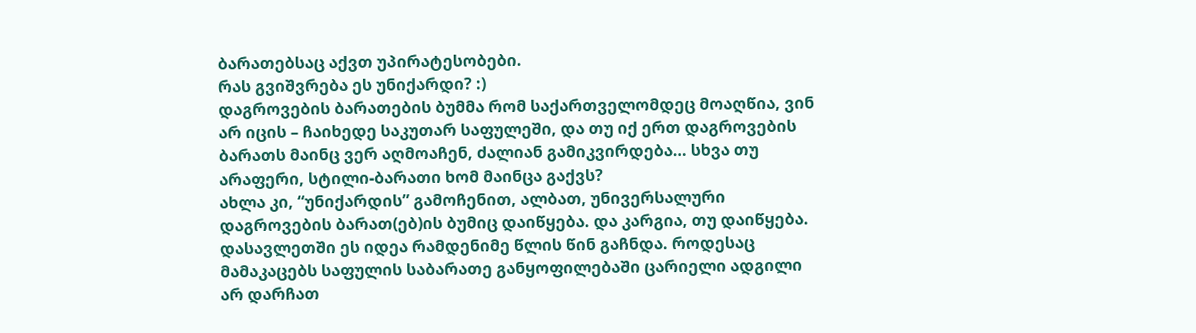ბარათებსაც აქვთ უპირატესობები.
რას გვიშვრება ეს უნიქარდი? :)
დაგროვების ბარათების ბუმმა რომ საქართველომდეც მოაღწია, ვინ არ იცის – ჩაიხედე საკუთარ საფულეში, და თუ იქ ერთ დაგროვების ბარათს მაინც ვერ აღმოაჩენ, ძალიან გამიკვირდება… სხვა თუ არაფერი, სტილი-ბარათი ხომ მაინცა გაქვს?
ახლა კი, “უნიქარდის” გამოჩენით, ალბათ, უნივერსალური დაგროვების ბარათ(ებ)ის ბუმიც დაიწყება. და კარგია, თუ დაიწყება.
დასავლეთში ეს იდეა რამდენიმე წლის წინ გაჩნდა. როდესაც მამაკაცებს საფულის საბარათე განყოფილებაში ცარიელი ადგილი არ დარჩათ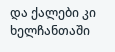და ქალები კი ხელჩანთაში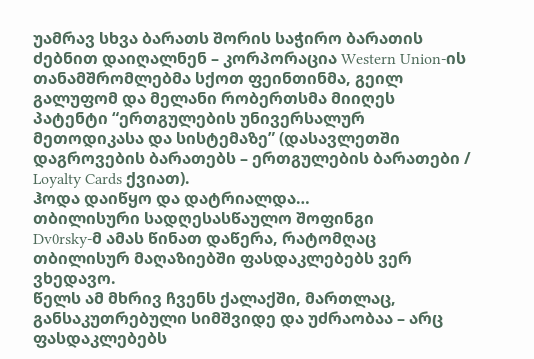უამრავ სხვა ბარათს შორის საჭირო ბარათის ძებნით დაიღალნენ – კორპორაცია Western Union-ის თანამშრომლებმა სქოთ ფეინთინმა, გეილ გალუფომ და მელანი რობერთსმა მიიღეს პატენტი “ერთგულების უნივერსალურ მეთოდიკასა და სისტემაზე” (დასავლეთში დაგროვების ბარათებს – ერთგულების ბარათები / Loyalty Cards ქვიათ).
ჰოდა დაიწყო და დატრიალდა…
თბილისური სადღესასწაულო შოფინგი
Dv0rsky-მ ამას წინათ დაწერა, რატომღაც თბილისურ მაღაზიებში ფასდაკლებებს ვერ ვხედავო.
წელს ამ მხრივ ჩვენს ქალაქში, მართლაც, განსაკუთრებული სიმშვიდე და უძრაობაა – არც ფასდაკლებებს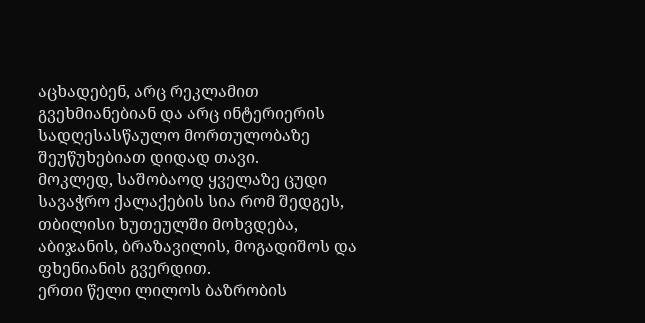აცხადებენ, არც რეკლამით გვეხმიანებიან და არც ინტერიერის სადღესასწაულო მორთულობაზე შეუწუხებიათ დიდად თავი.
მოკლედ, საშობაოდ ყველაზე ცუდი სავაჭრო ქალაქების სია რომ შედგეს, თბილისი ხუთეულში მოხვდება, აბიჯანის, ბრაზავილის, მოგადიშოს და ფხენიანის გვერდით.
ერთი წელი ლილოს ბაზრობის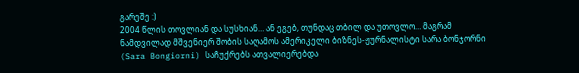გარეშე :)
2004 წლის თოვლიან და სუსხიან… ან ეგებ, თუნდაც თბილ და უთოვლო… მაგრამ ნამდვილად მშვენიერ შობის საღამოს ამერიკელი ბიზნეს-ჟურნალისტი სარა ბონჯორნი (Sara Bongiorni) საჩუქრებს ათვალიერებდა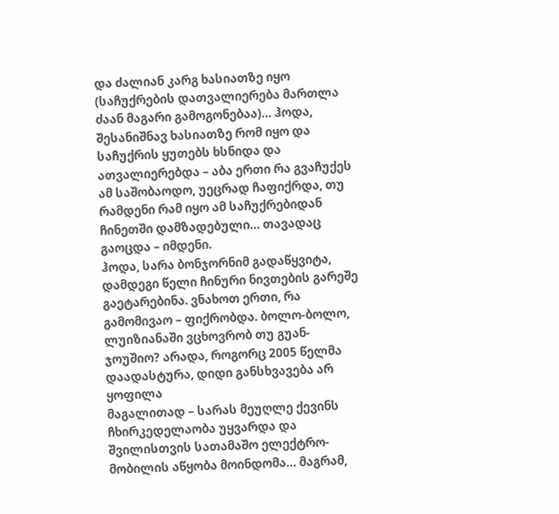და ძალიან კარგ ხასიათზე იყო (საჩუქრების დათვალიერება მართლა ძაან მაგარი გამოგონებაა)… ჰოდა, შესანიშნავ ხასიათზე რომ იყო და საჩუქრის ყუთებს ხსნიდა და ათვალიერებდა – აბა ერთი რა გვაჩუქეს ამ საშობაოდო, უეცრად ჩაფიქრდა, თუ რამდენი რამ იყო ამ საჩუქრებიდან ჩინეთში დამზადებული… თავადაც გაოცდა – იმდენი.
ჰოდა, სარა ბონჯორნიმ გადაწყვიტა, დამდეგი წელი ჩინური ნივთების გარეშე გაეტარებინა. ვნახოთ ერთი, რა გამომივაო – ფიქრობდა. ბოლო-ბოლო, ლუიზიანაში ვცხოვრობ თუ გუან-ჯოუშიო? არადა, როგორც 2005 წელმა დაადასტურა, დიდი განსხვავება არ ყოფილა
მაგალითად – სარას მეუღლე ქევინს ჩხირკედელაობა უყვარდა და შვილისთვის სათამაშო ელექტრო-მობილის აწყობა მოინდომა… მაგრამ,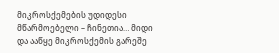მიკროსქემების უდიდესი მწარმოებელი – ჩინეთია… მიდი და ააწყე მიკროსქემის გარეშე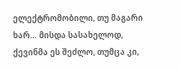ელექტრომობილი, თუ მაგარი ხარ… მისდა სასახელოდ, ქევინმა ეს შეძლო, თუმცა კი,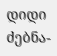დიდი ძებნა-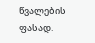წვალების ფასად.